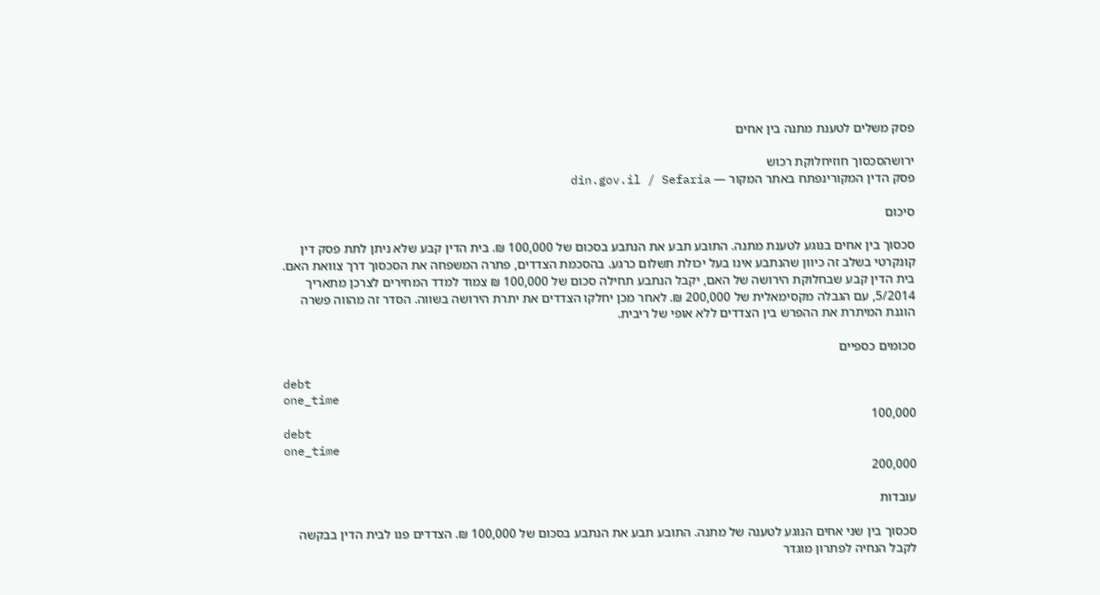פסק משלים לטענת מתנה בין אחים

ירושהסכסוך חוזיחלוקת רכוש
פסק הדין המקורינפתח באתר המקור — din.gov.il / Sefaria

סיכום

סכסוך בין אחים בנוגע לטענת מתנה. התובע תבע את הנתבע בסכום של 100,000 ₪. בית הדין קבע שלא ניתן לתת פסק דין קונקרטי בשלב זה כיוון שהנתבע אינו בעל יכולת תשלום כרגע. בהסכמת הצדדים, פתרה המשפחה את הסכסוך דרך צוואת האם. בית הדין קבע שבחלוקת הירושה של האם, יקבל הנתבע תחילה סכום של 100,000 ₪ צמוד למדד המחירים לצרכן מתאריך 5/2014, עם הגבלה מקסימאלית של 200,000 ₪. לאחר מכן יחלקו הצדדים את יתרת הירושה בשווה. הסדר זה מהווה פשרה הוגנת המיתרת את ההפרש בין הצדדים ללא אופי של ריבית.

סכומים כספיים

debt
one_time
100,000
debt
one_time
200,000

עובדות

סכסוך בין שני אחים הנוגע לטענה של מתנה. התובע תבע את הנתבע בסכום של 100,000 ₪. הצדדים פנו לבית הדין בבקשה לקבל הנחיה לפתרון מוגדר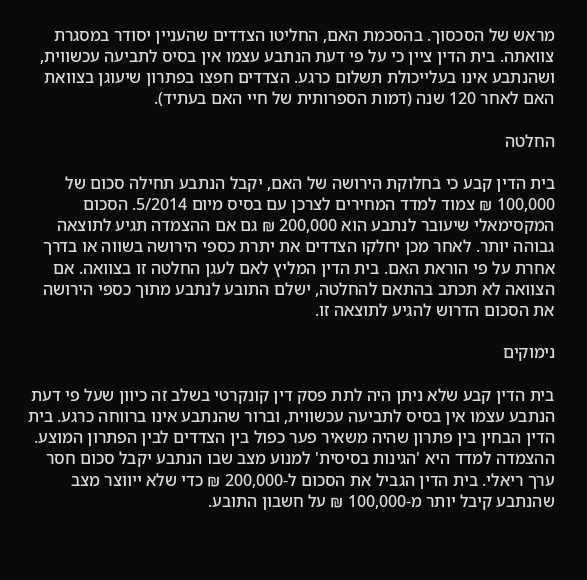מראש של הסכסוך. בהסכמת האם, החליטו הצדדים שהעניין יסודר במסגרת צוואתה. בית הדין ציין כי על פי דעת הנתבע עצמו אין בסיס לתביעה עכשווית, ושהנתבע אינו בעלייכולת תשלום כרגע. הצדדים חפצו בפתרון שיעוגן בצוואת האם לאחר 120 שנה (דמות הספרותית של חיי האם בעתיד).

החלטה

בית הדין קבע כי בחלוקת הירושה של האם, יקבל הנתבע תחילה סכום של 100,000 ₪ צמוד למדד המחירים לצרכן עם בסיס מיום 5/2014. הסכום המקסימאלי שיעובר לנתבע הוא 200,000 ₪ גם אם ההצמדה תגיע לתוצאה גבוהה יותר. לאחר מכן יחלקו הצדדים את יתרת כספי הירושה בשווה או בדרך אחרת על פי הוראת האם. בית הדין המליץ לאם לעגן החלטה זו בצוואה. אם הצוואה לא תכתב בהתאם להחלטה, ישלם התובע לנתבע מתוך כספי הירושה את הסכום הדרוש להגיע לתוצאה זו.

נימוקים

בית הדין קבע שלא ניתן היה לתת פסק דין קונקרטי בשלב זה כיוון שעל פי דעת הנתבע עצמו אין בסיס לתביעה עכשווית, וברור שהנתבע אינו ברווחה כרגע. בית הדין הבחין בין פתרון שהיה משאיר פער כפול בין הצדדים לבין הפתרון המוצע. ההצמדה למדד היא 'הגינות בסיסית' למנוע מצב שבו הנתבע יקבל סכום חסר ערך ריאלי. בית הדין הגביל את הסכום ל-200,000 ₪ כדי שלא ייווצר מצב שהנתבע קיבל יותר מ-100,000 ₪ על חשבון התובע.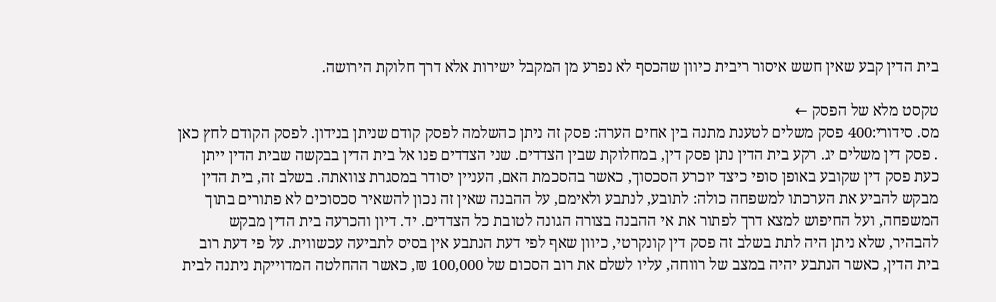בית הדין קבע שאין חשש איסור ריבית כיוון שהכסף לא נפרע מן המקבל ישירות אלא דרך חלוקת הירושה.

טקסט מלא של הפסק ←
מס. סידורי:400 פסק משלים לטענת מתנה בין אחים הערה: פסק זה ניתן כהשלמה לפסק קודם שניתן בנידון. לפסק הקודם לחץ כאן . פסק דין משלים יג. רקע בית הדין נתן פסק דין, במחלוקת שבין הצדדים. שני הצדדים פנו אל בית הדין בבקשה שבית הדין ייתן כעת פסק דין שקובע באופן סופי כיצד יוכרע הסכסוך, כאשר בהסכמת האם, העניין יסודר במסגרת צוואתה. בשלב זה, בית הדין מבקש להביע את הערכתו למשפחה כולה: לתובע, לנתבע ולאימם, על ההבנה שאין זה נכון להשאיר סכסוכים לא פתורים בתוך המשפחה, ועל החיפוש למצא דרך לפתור את אי ההבנה בצורה הגונה לטובת כל הצדדים. יד. דיון והכרעה בית הדין מבקש להבהיר, שלא ניתן היה לתת בשלב זה פסק דין קונקרטי, כיוון שאף לפי דעת הנתבע אין בסיס לתביעה עכשווית. על פי דעת רוב בית הדין, כאשר הנתבע יהיה במצב של רווחה, עליו לשלם את רוב הסכום של 100,000 ₪, כאשר ההחלטה המדוייקת ניתנה לבית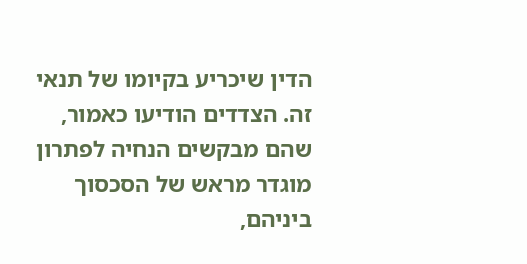הדין שיכריע בקיומו של תנאי זה. הצדדים הודיעו כאמור, שהם מבקשים הנחיה לפתרון מוגדר מראש של הסכסוך ביניהם,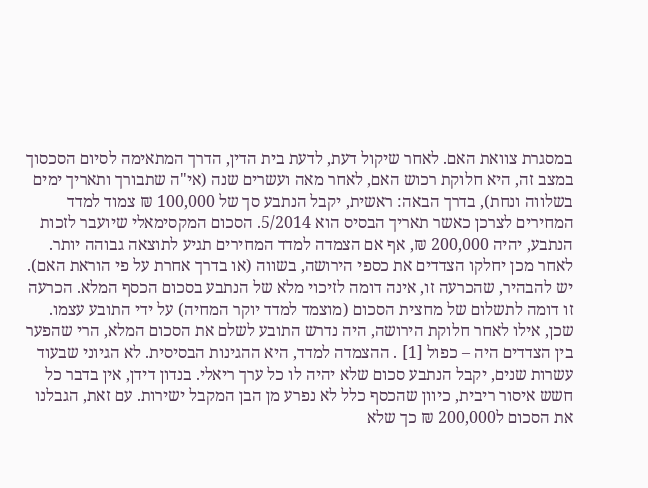במסגרת צוואת האם. לאחר שיקול דעת, לדעת בית הדין, הדרך המתאימה לסיום הסכסוך במצב זה, היא חלוקת רכוש האם, לאחר מאה ועשרים שנה (אי"ה שתבורך ותאריך ימים בשלווה ונחת), בדרך הבאה: ראשית, יקבל הנתבע סך של 100,000 ₪ צמוד למדד המחירים לצרכן כאשר תאריך הבסיס הוא 5/2014. הסכום המקסימאלי שיועבר לזכות הנתבע, יהיה 200,000 ₪, אף אם הצמדה למדד המחירים תגיע לתוצאה גבוהה יותר. לאחר מכן יחלקו הצדדים את כספי הירושה, בשווה (או בדרך אחרת על פי הוראת האם). יש להבהיר, שהכרעה זו, אינה דומה לזיכוי מלא של הנתבע בסכום הכסף המלא. הכרעה זו דומה לתשלום של מחצית הסכום (מוצמד למדד יוקר המחיה) על ידי התובע עצמו. שכן, אילו לאחר חלוקת הירושה, היה נדרש התובע לשלם את הסכום המלא, הרי שהפער בין הצדדים היה – כפול [1] . ההצמדה למדד, היא ההגינות הבסיסית. לא הגיוני שבעוד עשרות שנים, יקבל הנתבע סכום שלא יהיה לו כל ערך ריאלי. בנדון דידן, אין בדבר כל חשש איסור ריבית, כיוון שהכסף כלל לא נפרע מן הבן המקבל ישירות. עם זאת, הגבלנו את הסכום ל200,000 ₪ כך שלא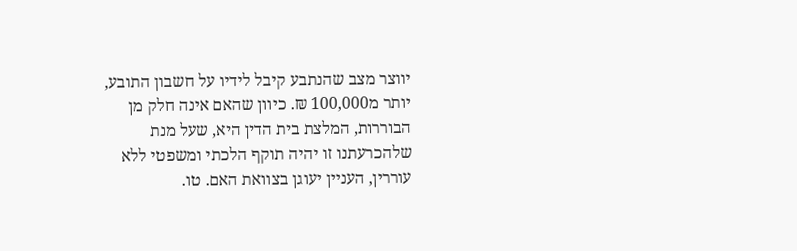יווצר מצב שהנתבע קיבל לידיו על חשבון התובע, יותר מ100,000 ₪. כיוון שהאם אינה חלק מן הבוררות, המלצת בית הדין היא, שעל מנת שלהכרעתנו זו יהיה תוקף הלכתי ומשפטי ללא עוררין, העניין יעוגן בצוואת האם. טו.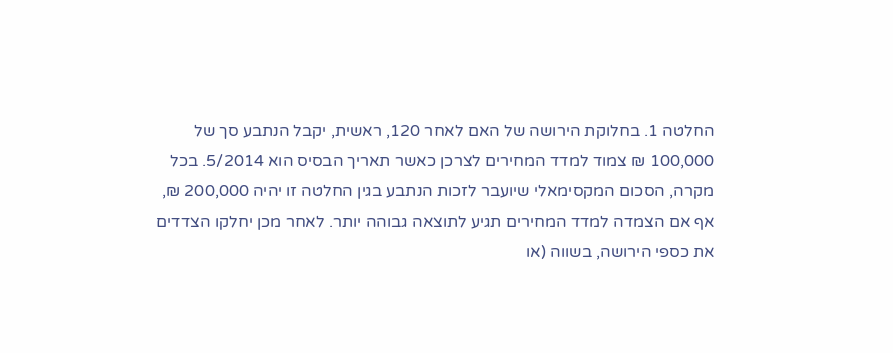החלטה 1. בחלוקת הירושה של האם לאחר 120, ראשית, יקבל הנתבע סך של 100,000 ₪ צמוד למדד המחירים לצרכן כאשר תאריך הבסיס הוא 5/2014. בכל מקרה, הסכום המקסימאלי שיועבר לזכות הנתבע בגין החלטה זו יהיה 200,000 ₪, אף אם הצמדה למדד המחירים תגיע לתוצאה גבוהה יותר. לאחר מכן יחלקו הצדדים את כספי הירושה, בשווה (או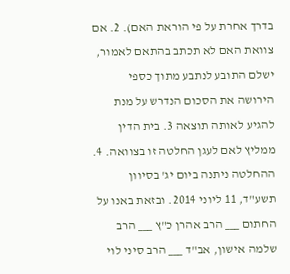בדרך אחרת על פי הוראת האם). 2. אם צוואת האם לא תכתב בהתאם לאמור, ישלם התובע לנתבע מתוך כספי הירושה את הסכום הנדרש על מנת להגיע לאותה תוצאה 3. בית הדין ממליץ לאם לעגן החלטה זו בצוואה. 4. ההחלטה ניתנה ביום יג' בסיוון תשע"ד, 11 ליוני 2014. ובזאת באנו על החתום ___ הרב אהרן כ"ץ ___ הרב שלמה אישון, אב"ד ___ הרב סיני לוי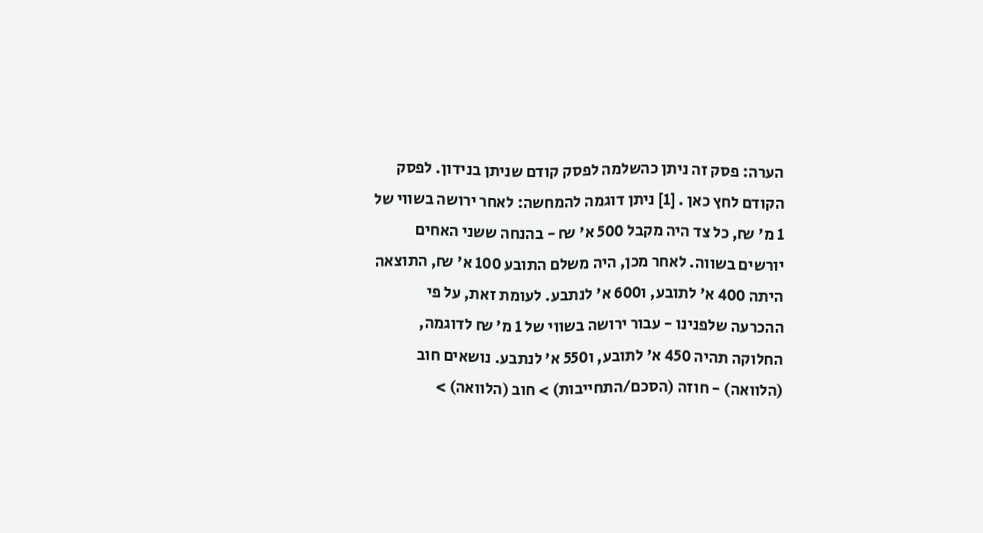הערה: פסק זה ניתן כהשלמה לפסק קודם שניתן בנידון. לפסק הקודם לחץ כאן . [1] ניתן דוגמה להמחשה: לאחר ירושה בשווי של 1 מ' ₪, כל צד היה מקבל 500 א' ₪ - בהנחה ששני האחים יורשים בשווה. לאחר מכן, היה משלם התובע 100 א' ₪, התוצאה היתה 400 א' לתובע, ו600 א' לנתבע. לעומת זאת, על פי ההכרעה שלפנינו - עבור ירושה בשווי של 1 מ' ₪ לדוגמה, החלוקה תהיה 450 א' לתובע, ו550 א' לנתבע. נושאים חוב (הלוואה) - חוזה (הסכם/התחייבות) > חוב (הלוואה) >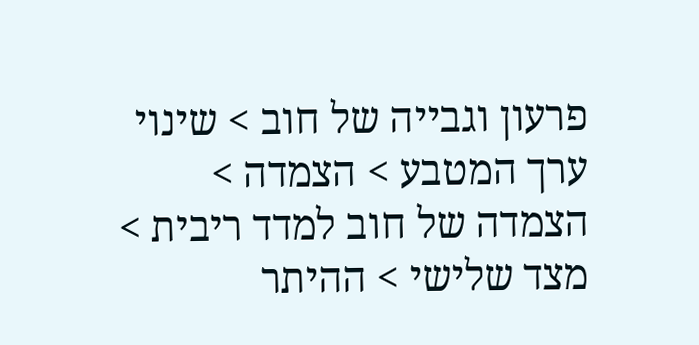פרעון וגבייה של חוב > שינוי ערך המטבע > הצמדה > הצמדה של חוב למדד ריבית > מצד שלישי > ההיתר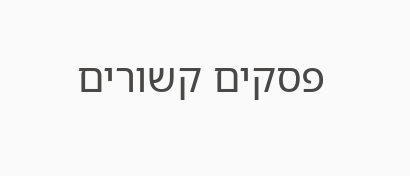פסקים קשורים